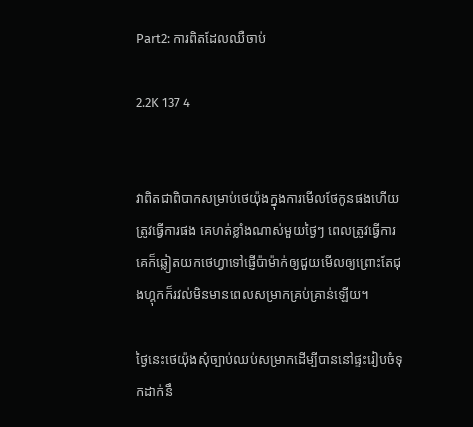Part2: ការពិតដែលឈឺចាប់

2.2K 137 4


វាពិតជាពិបាកសម្រាប់ថេយ៉ុងក្នុងការមើលថែកូនផងហើយត្រូវធ្វើការផង គេហត់ខ្លាំងណាស់មួយថ្ងៃៗ ពេលត្រូវធ្វើការគេក៏ឆ្លៀតយកថេហ្វាទៅផ្ញើប៉ាម៉ាក់ឲ្យជួយមើលឲ្យព្រោះតែជុងហ្គុកក៏រវល់មិនមានពេលសម្រាកគ្រប់គ្រាន់ឡើយ។

ថ្ងៃនេះថេយ៉ុងសុំច្បាប់ឈប់សម្រាកដើម្បីបាននៅផ្ទះរៀបចំទុកដាក់នឹ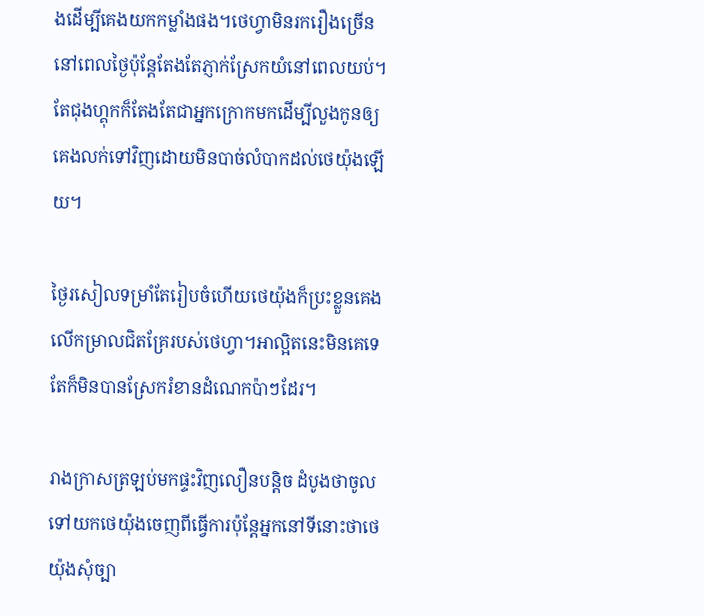ងដើម្បីគេងយកកម្លាំងផង។ថេហ្វាមិនរករឿងច្រើននៅពេលថ្ងៃប៉ុន្តែតែងតែភ្ញាក់ស្រែកយំនៅពេលយប់។តែជុងហ្គុកក៏តែងតែជាអ្នកក្រោកមកដើម្បីលួងកូនឲ្យគេងលក់ទៅវិញដោយមិនបាច់លំបាកដល់ថេយ៉ុងឡើយ។

ថ្ងៃរសៀលទម្រាំតែរៀបចំហើយថេយ៉ុងក៏ប្រះខ្លួនគេងលើកម្រាលជិតគ្រែរបស់ថេហ្វា។អាល្អិតនេះមិនគេទេតែក៏មិនបានស្រែករំខានដំណេកប៉ាៗដែរ។

រាងក្រាសត្រឡប់មកផ្ទះវិញលឿនបន្តិច ដំបូងថាចូលទៅយកថេយ៉ុងចេញពីធ្វើការប៉ុន្តែអ្នកនៅទីនោះថាថេយ៉ុងសុំច្បា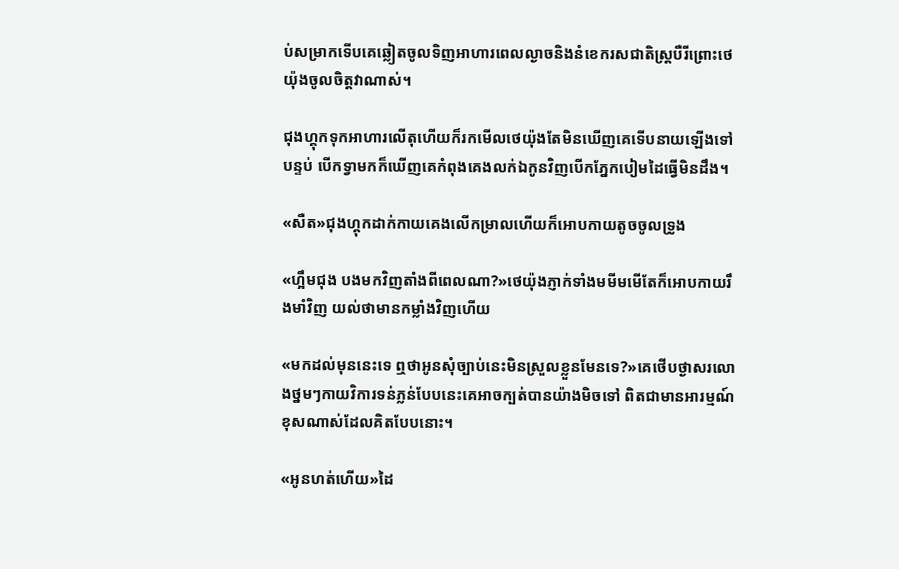ប់សម្រាកទើបគេឆ្លៀតចូលទិញអាហារពេលល្ងាចនិងនំខេករសជាតិស្រ្តបឺរីព្រោះថេយ៉ុងចូលចិត្តវាណាស់។

ជុងហ្គុកទុកអាហារលើតុហើយក៏រកមើលថេយ៉ុងតែមិនឃើញគេទើបនាយឡើងទៅបន្ទប់ បើកទ្វាមកក៏ឃើញគេកំពុងគេងលក់ឯកូនវិញបើកភ្នែកបៀមដៃធ្វើមិនដឹង។

«សឺត»ជុងហ្គុកដាក់កាយគេងលើកម្រាលហើយក៏អោបកាយតូចចូលទ្រូង

«ហ្អឹមជុង បងមកវិញតាំងពីពេលណា?»ថេយ៉ុងភ្ញាក់ទាំងមមីមមើតែក៏អោបកាយរឹងមាំវិញ យល់ថាមានកម្លាំងវិញហើយ

«មកដល់មុននេះទេ ឮថាអូនសុំច្បាប់នេះមិនស្រួលខ្លួនមែនទេ?»គេថើបថ្ងាសរលោងថ្នមៗកាយវិការទន់ភ្លន់បែបនេះគេអាចក្បត់បានយ៉ាងមិចទៅ ពិតជាមានអារម្មណ៍ខុសណាស់ដែលគិតបែបនោះ។

«អូនហត់ហើយ»ដៃ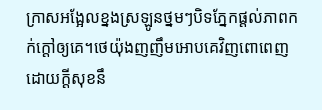ក្រាសអង្អែលខ្នងស្រឡូនថ្នមៗបិទភ្នែកផ្ដល់ភាពកក់ក្ដៅឲ្យគេ។ថេយ៉ុងញញឹមអោបគេវិញពោពេញដោយក្ដីសុខនឹ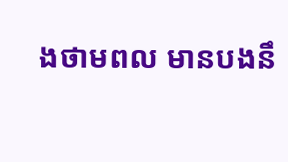ងថាមពល មានបងនឹ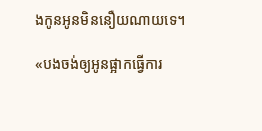ងកូនអូនមិននឿយណាយទេ។

«បងចង់ឲ្យអូនផ្អាកធ្វើការ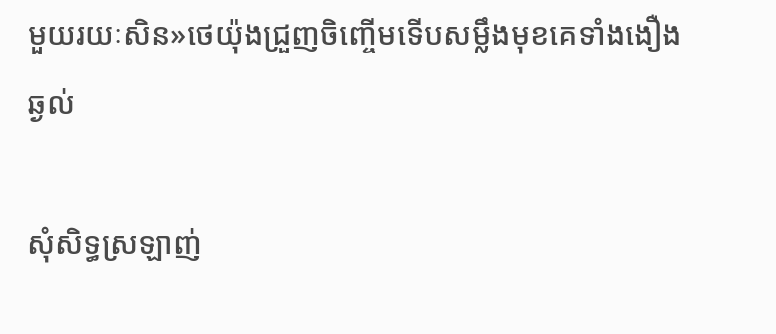មួយរយៈសិន»ថេយ៉ុងជ្រួញចិញ្ចើមទើបសម្លឹងមុខគេទាំងងឿងឆ្ងល់

សុំសិទ្ធស្រឡាញ់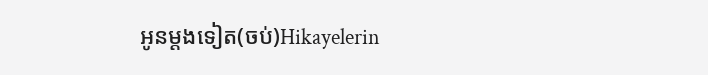អូនម្តងទៀត(ចប់)Hikayelerin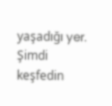yaşadığı yer. Şimdi keşfedin